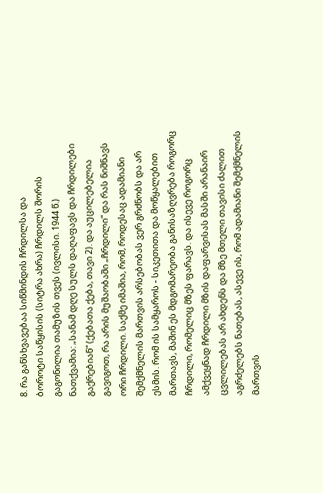8. რა განსხვავებაა სიწმინდის ჩრდილსა და
ბოროტი საწყისის (სიტრა ახრა) ჩრდილს შორის
გაგონილია თამუზის თვეს (ივლისი. 1944 წ.)
ნათქვამია: „სანამ დღე სულს დაღაფავს და ჩრდილები გაქრებიან“ (ქებათა ქება, თავი 2). და აუცილებელია გავიგოთ, რა არის მუშაობაში „ჩრდილი“ და რას ნიშნავს ორი ჩრდილი. საქმე იმაშია, რომ, როდესაც ადამიანი შემქმნელის მართვის არსებობას ვერ გრძნობს და არ ესმის. რომ ის სამყაროს - სიკეთითა და მოწყალებით მართავს, მაშინ ეს მდგომარეობა განისაზღვრება როგორც ჩრდილი, რომელიც მზეს ფარავს. და ისევე როგორც ამქვეყნად ჩრდილი მზის დაფარვისას მასში არანაირ ცვლილებას არ ახდენს და მზე მთელი თავისი ძალით აგრძელებს ნათებას, ასევე ის, რომ ადამიანი შემქმნელის მართვის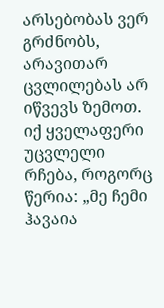არსებობას ვერ გრძნობს, არავითარ ცვლილებას არ იწვევს ზემოთ. იქ ყველაფერი უცვლელი რჩება, როგორც წერია: „მე ჩემი ჰავაია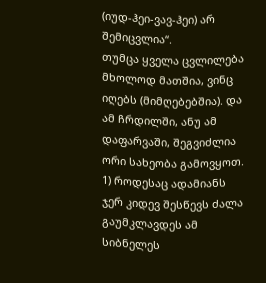(იუდ-ჰეი-ვავ-ჰეი) არ შემიცვლია“.
თუმცა ყველა ცვლილება მხოლოდ მათშია, ვინც იღებს (მიმღებებშია). და ამ ჩრდილში, ანუ ამ დაფარვაში, შეგვიძლია ორი სახეობა გამოვყოთ.
1) როდესაც ადამიანს ჯერ კიდევ შესწევს ძალა გაუმკლავდეს ამ სიბნელეს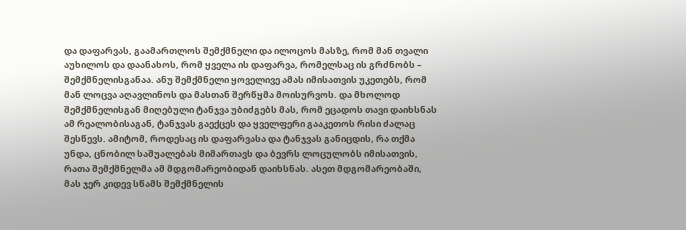და დაფარვას, გაამართლოს შემქმნელი და ილოცოს მასზე, რომ მან თვალი აუხილოს და დაანახოს, რომ ყველა ის დაფარვა, რომელსაც ის გრძნობს – შემქმნელისგანაა. ანუ შემქმნელი ყოველივე ამას იმისათვის უკეთებს, რომ მან ლოცვა აღავლინოს და მასთან შერწყმა მოისურვოს. და მხოლოდ შემქმნელისგან მიღებული ტანჯვა უბიძგებს მას, რომ ეცადოს თავი დაიხსნას ამ რეალობისაგან, ტანჯვას გაექცეს და ყველფერი გააკეთოს რისი ძალაც შესწევს. ამიტომ, როდესაც ის დაფარვასა და ტანჯვას განიცდის, რა თქმა უნდა, ცნობილ საშუალებას მიმართავს და ბევრს ლოცულობს იმისათვის, რათა შემქმნელმა ამ მდგომარეობიდან დაიხსნას. ასეთ მდგომარეობაში, მას ჯერ კიდევ სწამს შემქმნელის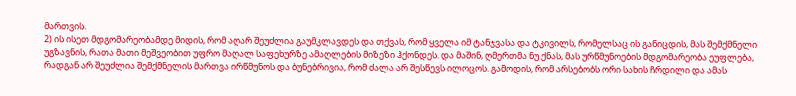მართვის.
2) ის ისეთ მდგომარეობამდე მიდის, რომ აღარ შეუძლია გაუმკლავდეს და თქვას, რომ ყველა იმ ტანჯვასა და ტკივილს, რომელსაც ის განიცდის, მას შემქმნელი უგზავნის, რათა მათი მეშვეობით უფრო მაღალ საფეხურზე ამაღლების მიზეზი ჰქონდეს. და მაშინ, ღმერთმა ნუ ქნას, მას ურწმუნოების მდგომარეობა ეუფლება, რადგან არ შეუძლია შემქმნელის მართვა ირწმუნოს და ბუნებრივია, რომ ძალა არ შესწევს ილოცოს. გამოდის, რომ არსებობს ორი სახის ჩრდილი და ამას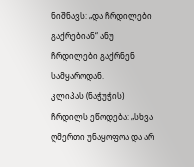ნიშნავს: „და ჩრდილები გაქრებიან“ ანუ ჩრდილები გაქრნენ სამყაროდან.
კლიპას (ნაჭუჭის) ჩრდილს ეწოდება: „სხვა ღმერთი უნაყოფოა და არ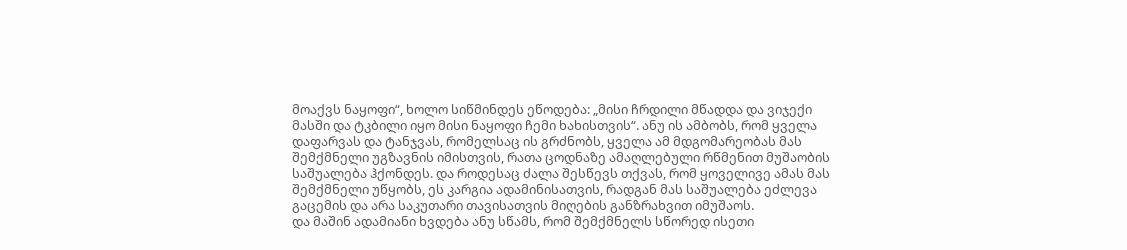მოაქვს ნაყოფი“, ხოლო სიწმინდეს ეწოდება: „მისი ჩრდილი მწადდა და ვიჯექი მასში და ტკბილი იყო მისი ნაყოფი ჩემი ხახისთვის“. ანუ ის ამბობს, რომ ყველა დაფარვას და ტანჯვას, რომელსაც ის გრძნობს, ყველა ამ მდგომარეობას მას შემქმნელი უგზავნის იმისთვის, რათა ცოდნაზე ამაღლებული რწმენით მუშაობის საშუალება ჰქონდეს. და როდესაც ძალა შესწევს თქვას, რომ ყოველივე ამას მას შემქმნელი უწყობს, ეს კარგია ადამინისათვის, რადგან მას საშუალება ეძლევა გაცემის და არა საკუთარი თავისათვის მიღების განზრახვით იმუშაოს.
და მაშინ ადამიანი ხვდება ანუ სწამს, რომ შემქმნელს სწორედ ისეთი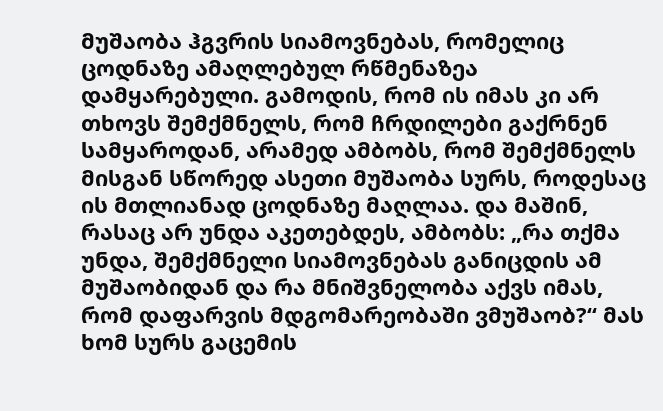მუშაობა ჰგვრის სიამოვნებას, რომელიც ცოდნაზე ამაღლებულ რწმენაზეა დამყარებული. გამოდის, რომ ის იმას კი არ თხოვს შემქმნელს, რომ ჩრდილები გაქრნენ სამყაროდან, არამედ ამბობს, რომ შემქმნელს მისგან სწორედ ასეთი მუშაობა სურს, როდესაც ის მთლიანად ცოდნაზე მაღლაა. და მაშინ, რასაც არ უნდა აკეთებდეს, ამბობს: „რა თქმა უნდა, შემქმნელი სიამოვნებას განიცდის ამ მუშაობიდან და რა მნიშვნელობა აქვს იმას, რომ დაფარვის მდგომარეობაში ვმუშაობ?“ მას ხომ სურს გაცემის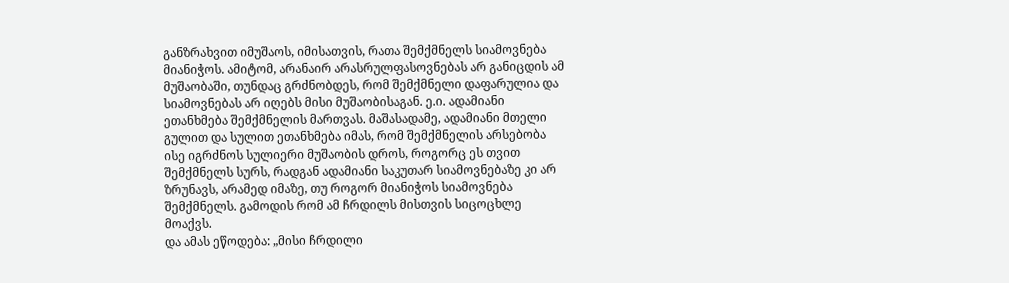განზრახვით იმუშაოს, იმისათვის, რათა შემქმნელს სიამოვნება მიანიჭოს. ამიტომ, არანაირ არასრულფასოვნებას არ განიცდის ამ მუშაობაში, თუნდაც გრძნობდეს, რომ შემქმნელი დაფარულია და სიამოვნებას არ იღებს მისი მუშაობისაგან. ე.ი. ადამიანი ეთანხმება შემქმნელის მართვას. მაშასადამე, ადამიანი მთელი გულით და სულით ეთანხმება იმას, რომ შემქმნელის არსებობა ისე იგრძნოს სულიერი მუშაობის დროს, როგორც ეს თვით შემქმნელს სურს, რადგან ადამიანი საკუთარ სიამოვნებაზე კი არ ზრუნავს, არამედ იმაზე, თუ როგორ მიანიჭოს სიამოვნება შემქმნელს. გამოდის რომ ამ ჩრდილს მისთვის სიცოცხლე მოაქვს.
და ამას ეწოდება: „მისი ჩრდილი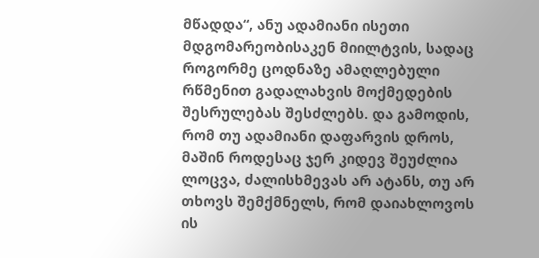მწადდა“, ანუ ადამიანი ისეთი მდგომარეობისაკენ მიილტვის, სადაც როგორმე ცოდნაზე ამაღლებული რწმენით გადალახვის მოქმედების შესრულებას შესძლებს. და გამოდის, რომ თუ ადამიანი დაფარვის დროს, მაშინ როდესაც ჯერ კიდევ შეუძლია ლოცვა, ძალისხმევას არ ატანს, თუ არ თხოვს შემქმნელს, რომ დაიახლოვოს ის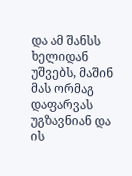და ამ შანსს ხელიდან უშვებს, მაშინ მას ორმაგ დაფარვას უგზავნიან და ის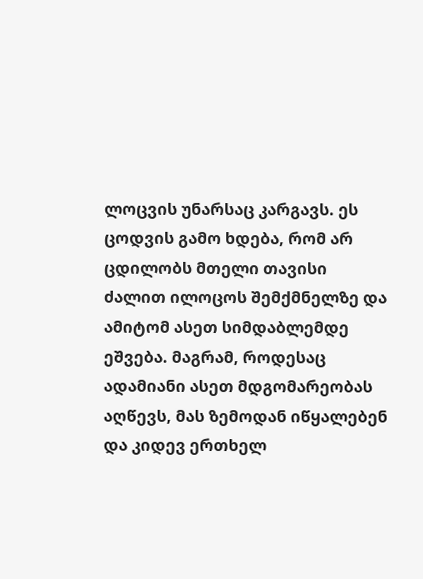ლოცვის უნარსაც კარგავს. ეს ცოდვის გამო ხდება, რომ არ ცდილობს მთელი თავისი ძალით ილოცოს შემქმნელზე და ამიტომ ასეთ სიმდაბლემდე ეშვება. მაგრამ, როდესაც ადამიანი ასეთ მდგომარეობას აღწევს, მას ზემოდან იწყალებენ და კიდევ ერთხელ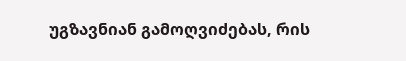უგზავნიან გამოღვიძებას, რის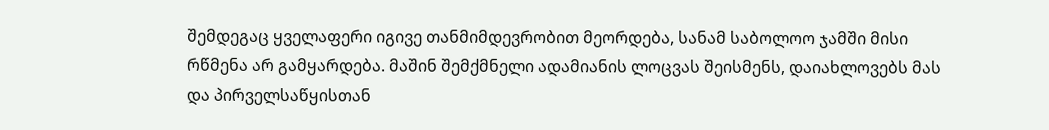შემდეგაც ყველაფერი იგივე თანმიმდევრობით მეორდება, სანამ საბოლოო ჯამში მისი რწმენა არ გამყარდება. მაშინ შემქმნელი ადამიანის ლოცვას შეისმენს, დაიახლოვებს მას და პირველსაწყისთან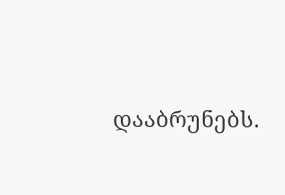დააბრუნებს.